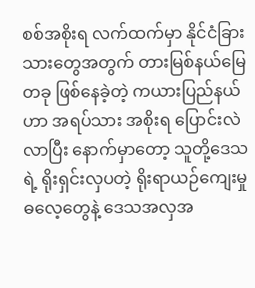စစ်အစိုးရ လက်ထက်မှာ နိုင်ငံခြားသားတွေအတွက် တားမြစ်နယ်မြေတခု ဖြစ်နေခဲ့တဲ့ ကယားပြည်နယ်ဟာ အရပ်သား အစိုးရ ပြောင်းလဲလာပြီး နောက်မှာတော့ သူတို့ဒေသရဲ့ ရိုးရှင်းလှပတဲ့ ရိုးရာယဉ်ကျေးမှု ဓလေ့တွေနဲ့ ဒေသအလှအ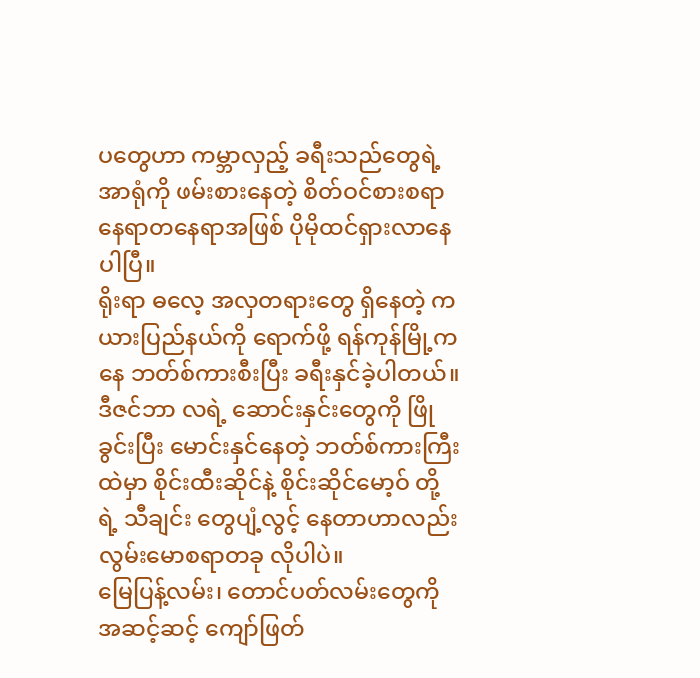ပတွေဟာ ကမ္ဘာလှည့် ခရီးသည်တွေရဲ့ အာရုံကို ဖမ်းစားနေတဲ့ စိတ်ဝင်စားစရာ နေရာတနေရာအဖြစ် ပိုမိုထင်ရှားလာနေပါပြီ။
ရိုးရာ ဓလေ့ အလှတရားတွေ ရှိနေတဲ့ ကယားပြည်နယ်ကို ရောက်ဖို့ ရန်ကုန်မြို့ကနေ ဘတ်စ်ကားစီးပြီး ခရီးနှင်ခဲ့ပါတယ်။ ဒီဇင်ဘာ လရဲ့ ဆောင်းနှင်းတွေကို ဖြိုခွင်းပြီး မောင်းနှင်နေတဲ့ ဘတ်စ်ကားကြီး ထဲမှာ စိုင်းထီးဆိုင်နဲ့ စိုင်းဆိုင်မော့ဝ် တို့ရဲ့ သီချင်း တွေပျံ့လွင့် နေတာဟာလည်း လွမ်းမောစရာတခု လိုပါပဲ။
မြေပြန့်လမ်း၊ တောင်ပတ်လမ်းတွေကို အဆင့်ဆင့် ကျော်ဖြတ်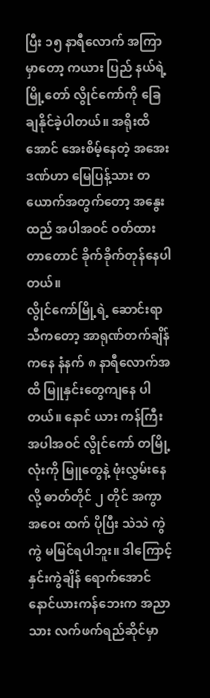ပြီး ၁၅ နာရီလောက် အကြာမှာတော့ ကယား ပြည် နယ်ရဲ့ မြို့တော် လွိုင်ကော်ကို ခြေချနိုင်ခဲ့ပါတယ်။ အရိုးထိအောင် အေးစိမ့်နေတဲ့ အအေးဒဏ်ဟာ မြေပြန့်သား တ ယောက်အတွက်တော့ အနွေးထည် အပါအဝင် ဝတ်ထားတာတောင် ခိုက်ခိုက်တုန်နေပါတယ်။
လွိုင်ကော်မြို့ရဲ့ ဆောင်းရာသီကတော့ အာရုဏ်တက်ချိန်ကနေ နံနက် ၈ နာရီလောက်အထိ မြူနှင်းတွေကျနေ ပါ တယ်။ နောင် ယား ကန်ကြီး အပါအဝင် လွိုင်ကော် တမြို့လုံးကို မြူတွေနဲ့ ဖုံးလွှမ်းနေလို့ ဓာတ်တိုင် ၂ တိုင် အကွာ အဝေး ထက် ပိုပြီး သဲသဲ ကွဲကွဲ မမြင်ရပါဘူး။ ဒါကြောင့် နှင်းကွဲချိန် ရောက်အောင် နောင်ယားကန်ဘေးက အညာသား လက်ဖက်ရည်ဆိုင်မှာ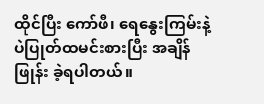ထိုင်ပြီး ကော်ဖီ၊ ရေနွေးကြမ်းနဲ့ ပဲပြုတ်ထမင်းစားပြီး အချိန်ဖြုန်း ခဲ့ရပါတယ်။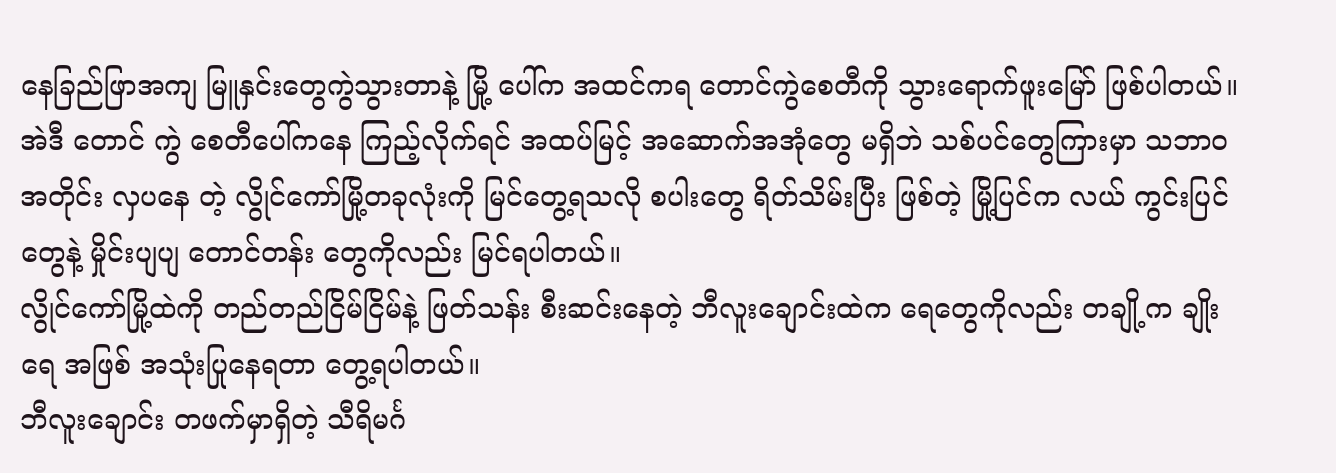နေခြည်ဖြာအကျ မြူနှင်းတွေကွဲသွားတာနဲ့ မြို့ ပေါ်က အထင်ကရ တောင်ကွဲစေတီကို သွားရောက်ဖူးမြော် ဖြစ်ပါတယ်။ အဲဒီ တောင် ကွဲ စေတီပေါ်ကနေ ကြည့်လိုက်ရင် အထပ်မြင့် အဆောက်အအုံတွေ မရှိဘဲ သစ်ပင်တွေကြားမှာ သဘာဝ အတိုင်း လှပနေ တဲ့ လွိုင်ကော်မြို့တခုလုံးကို မြင်တွေ့ရသလို စပါးတွေ ရိတ်သိမ်းပြီး ဖြစ်တဲ့ မြို့ပြင်က လယ် ကွင်းပြင်တွေနဲ့ မှိုင်းပျပျ တောင်တန်း တွေကိုလည်း မြင်ရပါတယ်။
လွိုင်ကော်မြို့ထဲကို တည်တည်ငြိမ်ငြိမ်နဲ့ ဖြတ်သန်း စီးဆင်းနေတဲ့ ဘီလူးချောင်းထဲက ရေတွေကိုလည်း တချို့က ချိုးရေ အဖြစ် အသုံးပြုနေရတာ တွေ့ရပါတယ်။
ဘီလူးချောင်း တဖက်မှာရှိတဲ့ သီရိမင်္ဂ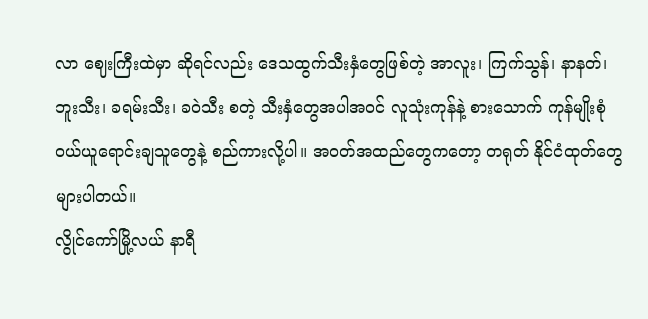လာ ဈေးကြီးထဲမှာ ဆိုရင်လည်း ဒေသထွက်သီးနှံတွေဖြစ်တဲ့ အာလူး၊ ကြက်သွန်၊ နာနတ်၊ ဘူးသီး၊ ခရမ်းသီး၊ ခဝဲသီး စတဲ့ သီးနှံတွေအပါအဝင် လူသုံးကုန်နဲ့ စားသောက် ကုန်မျိုးစုံ ဝယ်ယူရောင်းချသူတွေနဲ့ စည်ကားလို့ပါ။ အဝတ်အထည်တွေကတော့ တရုတ် နိုင်ငံထုတ်တွေ များပါတယ်။
လွိုင်ကော်မြို့လယ် နာရီ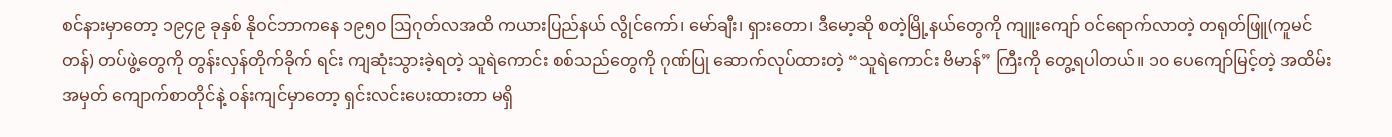စင်နားမှာတော့ ၁၉၄၉ ခုနှစ် နိုဝင်ဘာကနေ ၁၉၅၀ ဩဂုတ်လအထိ ကယားပြည်နယ် လွိုင်ကော်၊ မော်ချီး၊ ရှားတော၊ ဒီမော့ဆို စတဲ့မြို့နယ်တွေကို ကျူးကျော် ဝင်ရောက်လာတဲ့ တရုတ်ဖြူ(ကူမင်တန်) တပ်ဖွဲ့တွေကို တွန်းလှန်တိုက်ခိုက် ရင်း ကျဆုံးသွားခဲ့ရတဲ့ သူရဲကောင်း စစ်သည်တွေကို ဂုဏ်ပြု ဆောက်လုပ်ထားတဲ့ “သူရဲကောင်း ဗိမာန်” ကြီးကို တွေ့ရပါတယ်။ ၁၀ ပေကျော်မြင့်တဲ့ အထိမ်းအမှတ် ကျောက်စာတိုင်နဲ့ ဝန်းကျင်မှာတော့ ရှင်းလင်းပေးထားတာ မရှိ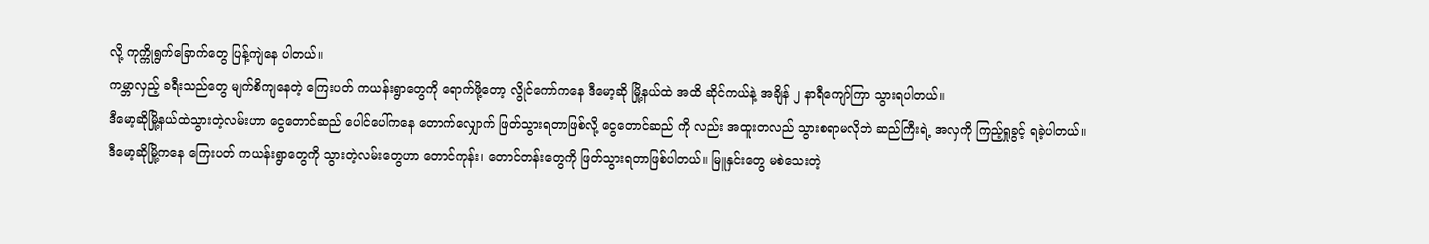လို့ ကုက္ကိုရွက်ခြောက်တွေ ပြန့်ကျဲနေ ပါတယ်။
ကမ္ဘာလှည့် ခရီးသည်တွေ မျက်စိကျနေတဲ့ ကြေးပတ် ကယန်းရွာတွေကို ရောက်ဖို့တော့ လွိုင်ကော်ကနေ ဒီမော့ဆို မြို့နယ်ထဲ အထိ ဆိုင်ကယ်နဲ့ အချိန် ၂ နာရီကျော်ကြာ သွားရပါတယ်။
ဒီမော့ဆိုမြို့နယ်ထဲသွားတဲ့လမ်းဟာ ငွေတောင်ဆည် ပေါင်ပေါ်ကနေ တောက်လျှောက် ဖြတ်သွားရတာဖြစ်လို့ ငွေတောင်ဆည် ကို လည်း အထူးတလည် သွားစရာမလိုဘဲ ဆည်ကြီးရဲ့ အလှကို ကြည့်ရှုခွင့် ရခဲ့ပါတယ်။
ဒီမော့ဆိုမြို့ကနေ ကြေးပတ် ကယန်းရွာတွေကို သွားတဲ့လမ်းတွေဟာ တောင်ကုန်း၊ တောင်တန်းတွေကို ဖြတ်သွားရတာဖြစ်ပါတယ်။ မြူနှင်းတွေ မစဲသေးတဲ့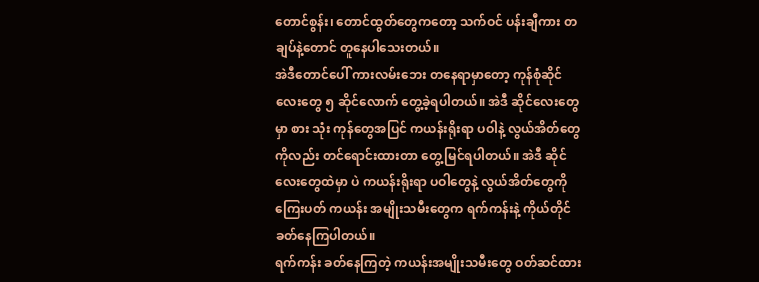တောင်စွန်း၊ တောင်ထွတ်တွေကတော့ သက်ဝင် ပန်းချီကား တချပ်နဲ့တောင် တူနေပါသေးတယ်။
အဲဒီတောင်ပေါ် ကားလမ်းဘေး တနေရာမှာတော့ ကုန်စုံဆိုင်လေးတွေ ၅ ဆိုင်လောက် တွေ့ခဲ့ရပါတယ်။ အဲဒီ ဆိုင်လေးတွေမှာ စား သုံး ကုန်တွေအပြင် ကယန်းရိုးရာ ပဝါနဲ့ လွယ်အိတ်တွေကိုလည်း တင်ရောင်းထားတာ တွေ့မြင်ရပါတယ်။ အဲဒီ ဆိုင်လေးတွေထဲမှာ ပဲ ကယန်းရိုးရာ ပဝါတွေနဲ့ လွယ်အိတ်တွေကို ကြေးပတ် ကယန်း အမျိုးသမီးတွေက ရက်ကန်းနဲ့ ကိုယ်တိုင် ခတ်နေကြပါတယ်။
ရက်ကန်း ခတ်နေကြတဲ့ ကယန်းအမျိုးသမီးတွေ ဝတ်ဆင်ထား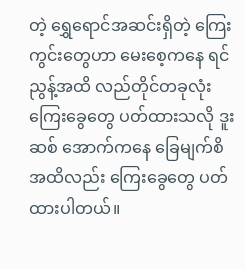တဲ့ ရွှေရောင်အဆင်းရှိတဲ့ ကြေးကွင်းတွေဟာ မေးစေ့ကနေ ရင်ညွန့်အထိ လည်တိုင်တခုလုံး ကြေးခွေတွေ ပတ်ထားသလို ဒူးဆစ် အောက်ကနေ ခြေမျက်စိ အထိလည်း ကြေးခွေတွေ ပတ်ထားပါတယ်။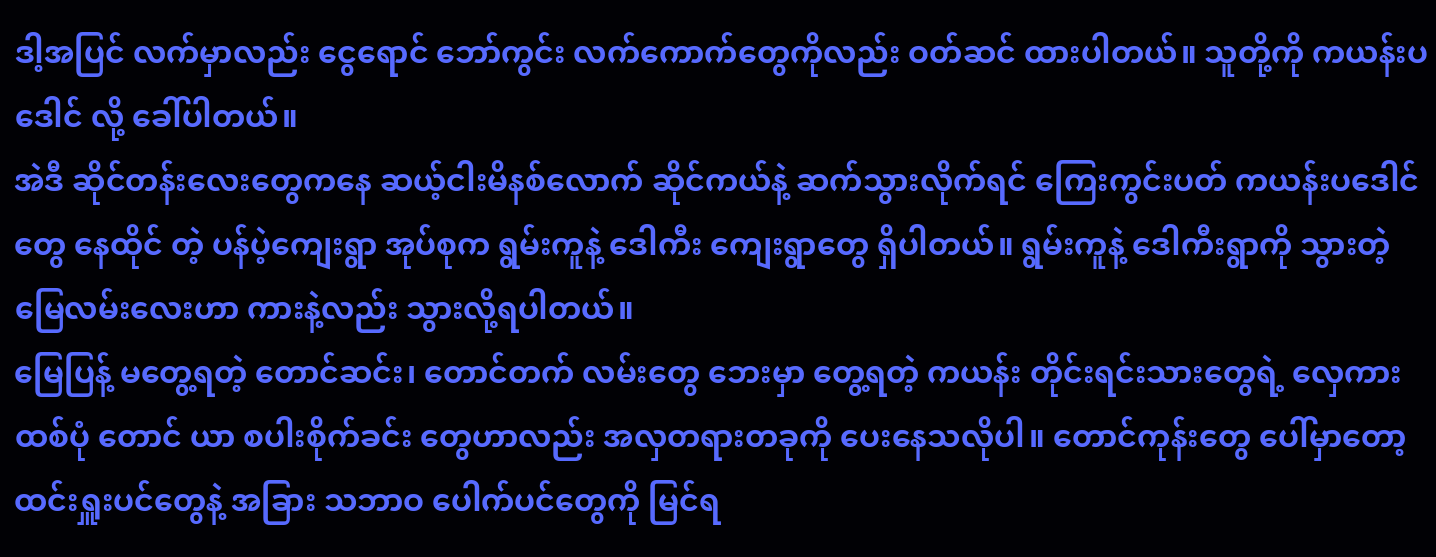ဒါ့အပြင် လက်မှာလည်း ငွေရောင် ဘော်ကွင်း လက်ကောက်တွေကိုလည်း ဝတ်ဆင် ထားပါတယ်။ သူတို့ကို ကယန်းပဒေါင် လို့ ခေါ်ပါတယ်။
အဲဒီ ဆိုင်တန်းလေးတွေကနေ ဆယ့်ငါးမိနစ်လောက် ဆိုင်ကယ်နဲ့ ဆက်သွားလိုက်ရင် ကြေးကွင်းပတ် ကယန်းပဒေါင်တွေ နေထိုင် တဲ့ ပန်ပဲ့ကျေးရွာ အုပ်စုက ရွမ်းကူနဲ့ ဒေါကီး ကျေးရွာတွေ ရှိပါတယ်။ ရွမ်းကူနဲ့ ဒေါကီးရွာကို သွားတဲ့ မြေလမ်းလေးဟာ ကားနဲ့လည်း သွားလို့ရပါတယ်။
မြေပြန့် မတွေ့ရတဲ့ တောင်ဆင်း၊ တောင်တက် လမ်းတွေ ဘေးမှာ တွေ့ရတဲ့ ကယန်း တိုင်းရင်းသားတွေရဲ့ လှေကားထစ်ပုံ တောင် ယာ စပါးစိုက်ခင်း တွေဟာလည်း အလှတရားတခုကို ပေးနေသလိုပါ။ တောင်ကုန်းတွေ ပေါ်မှာတော့ ထင်းရှူးပင်တွေနဲ့ အခြား သဘာဝ ပေါက်ပင်တွေကို မြင်ရ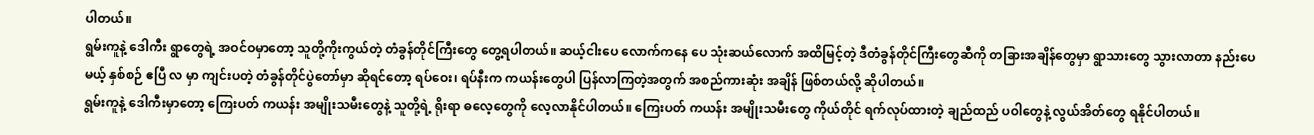ပါတယ်။
ရွမ်းကူနဲ့ ဒေါကီး ရွာတွေရဲ့ အဝင်ဝမှာတော့ သူတို့ကိုးကွယ်တဲ့ တံခွန်တိုင်ကြီးတွေ တွေ့ရပါတယ်။ ဆယ့်ငါးပေ လောက်ကနေ ပေ သုံးဆယ်လောက် အထိမြင့်တဲ့ ဒီတံခွန်တိုင်ကြီးတွေဆီကို တခြားအချိန်တွေမှာ ရွာသားတွေ သွားလာတာ နည်းပေမယ့် နှစ်စဉ် ဧပြီ လ မှာ ကျင်းပတဲ့ တံခွန်တိုင်ပွဲတော်မှာ ဆိုရင်တော့ ရပ်ဝေး၊ ရပ်နီးက ကယန်းတွေပါ ပြန်လာကြတဲ့အတွက် အစည်ကားဆုံး အချိန် ဖြစ်တယ်လို့ ဆိုပါတယ်။
ရွမ်းကူနဲ့ ဒေါကီးမှာတော့ ကြေးပတ် ကယန်း အမျိုးသမီးတွေနဲ့ သူတို့ရဲ့ ရိုးရာ ဓလေ့တွေကို လေ့လာနိုင်ပါတယ်။ ကြေးပတ် ကယန်း အမျိုးသမီးတွေ ကိုယ်တိုင် ရက်လုပ်ထားတဲ့ ချည်ထည် ပဝါတွေနဲ့ လွယ်အိတ်တွေ ရနိုင်ပါတယ်။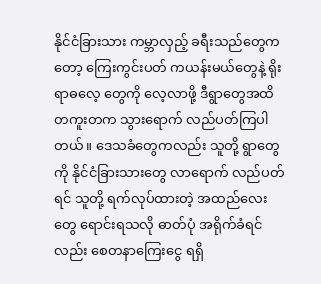နိုင်ငံခြားသား ကမ္ဘာလှည့် ခရီးသည်တွေကတော့ ကြေးကွင်းပတ် ကယန်းမယ်တွေနဲ့ ရိုးရာဓလေ့ တွေကို လေ့လာဖို့ ဒီရွာတွေအထိ တကူးတက သွားရောက် လည်ပတ်ကြပါတယ်။ ဒေသခံတွေကလည်း သူတို့ ရွာတွေကို နိုင်ငံခြားသားတွေ လာရောက် လည်ပတ် ရင် သူတို့ ရက်လုပ်ထားတဲ့ အထည်လေးတွေ ရောင်းရသလို ဓာတ်ပုံ အရိုက်ခံရင်လည်း စေတနာကြေးငွေ ရရှိ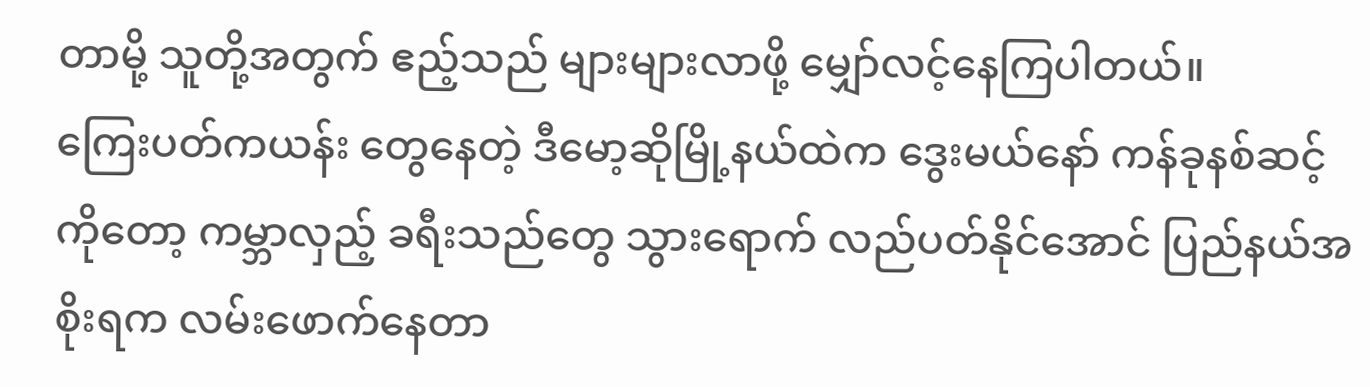တာမို့ သူတို့အတွက် ဧည့်သည် များများလာဖို့ မျှော်လင့်နေကြပါတယ်။
ကြေးပတ်ကယန်း တွေနေတဲ့ ဒီမော့ဆိုမြို့နယ်ထဲက ဒွေးမယ်နော် ကန်ခုနစ်ဆင့်ကိုတော့ ကမ္ဘာလှည့် ခရီးသည်တွေ သွားရောက် လည်ပတ်နိုင်အောင် ပြည်နယ်အစိုးရက လမ်းဖောက်နေတာ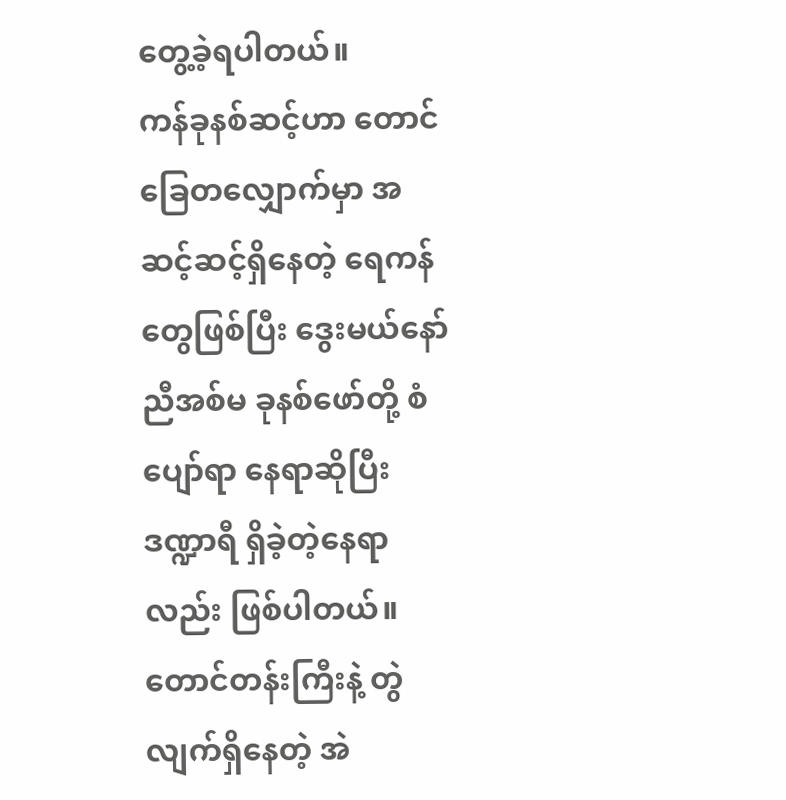တွေ့ခဲ့ရပါတယ်။
ကန်ခုနစ်ဆင့်ဟာ တောင်ခြေတလျှောက်မှာ အဆင့်ဆင့်ရှိနေတဲ့ ရေကန်တွေဖြစ်ပြီး ဒွေးမယ်နော် ညီအစ်မ ခုနစ်ဖော်တို့ စံပျော်ရာ နေရာဆိုပြီး ဒဏ္ဍာရီ ရှိခဲ့တဲ့နေရာလည်း ဖြစ်ပါတယ်။ တောင်တန်းကြီးနဲ့ တွဲလျက်ရှိနေတဲ့ အဲ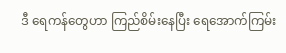ဒီ ရေကန်တွေဟာ ကြည်စိမ်းနေပြီး ရေအောက်ကြမ်း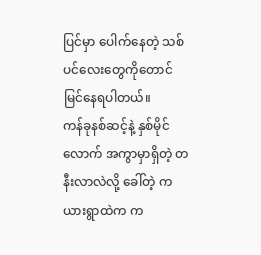ပြင်မှာ ပေါက်နေတဲ့ သစ်ပင်လေးတွေကိုတောင် မြင်နေရပါတယ်။
ကန်ခုနစ်ဆင့်နဲ့ နှစ်မိုင်လောက် အကွာမှာရှိတဲ့ တနီးလာလဲလို့ ခေါ်တဲ့ ကယားရွာထဲက က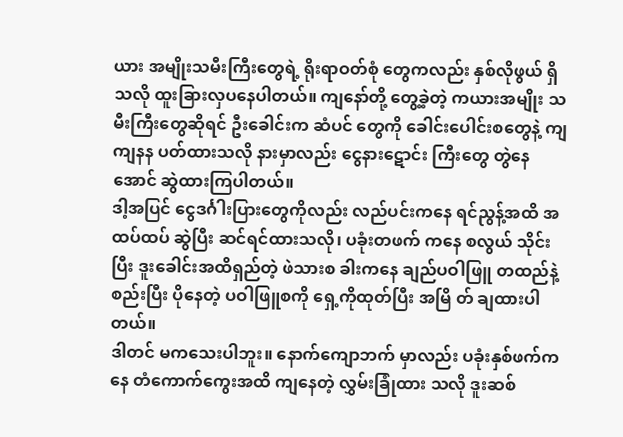ယား အမျိုးသမီးကြီးတွေရဲ့ ရိုးရာဝတ်စုံ တွေကလည်း နှစ်လိုဖွယ် ရှိသလို ထူးခြားလှပနေပါတယ်။ ကျနော်တို့ တွေ့ခဲ့တဲ့ ကယားအမျိုး သမီးကြီးတွေဆိုရင် ဦးခေါင်းက ဆံပင် တွေကို ခေါင်းပေါင်းစတွေနဲ့ ကျကျနန ပတ်ထားသလို နားမှာလည်း ငွေနားဋောင်း ကြီးတွေ တွဲနေအောင် ဆွဲထားကြပါတယ်။
ဒါ့အပြင် ငွေဒင်္ဂါးပြားတွေကိုလည်း လည်ပင်းကနေ ရင်ညွန့်အထိ အထပ်ထပ် ဆွဲပြီး ဆင်ရင်ထားသလို၊ ပခုံးတဖက် ကနေ စလွယ် သိုင်းပြီး ဒူးခေါင်းအထိရှည်တဲ့ ဖဲသားစ ခါးကနေ ချည်ပဝါဖြူ တထည်နဲ့ စည်းပြီး ပိုနေတဲ့ ပဝါဖြူစကို ရှေ့ကိုထုတ်ပြီး အမြိ တ် ချထားပါတယ်။
ဒါတင် မကသေးပါဘူး။ နောက်ကျောဘက် မှာလည်း ပခုံးနှစ်ဖက်ကနေ တံကောက်ကွေးအထိ ကျနေတဲ့ လွှမ်းခြုံထား သလို ဒူးဆစ်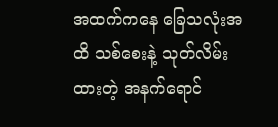အထက်ကနေ ခြေသလုံးအထိ သစ်စေးနဲ့ သုတ်လိမ်းထားတဲ့ အနက်ရောင်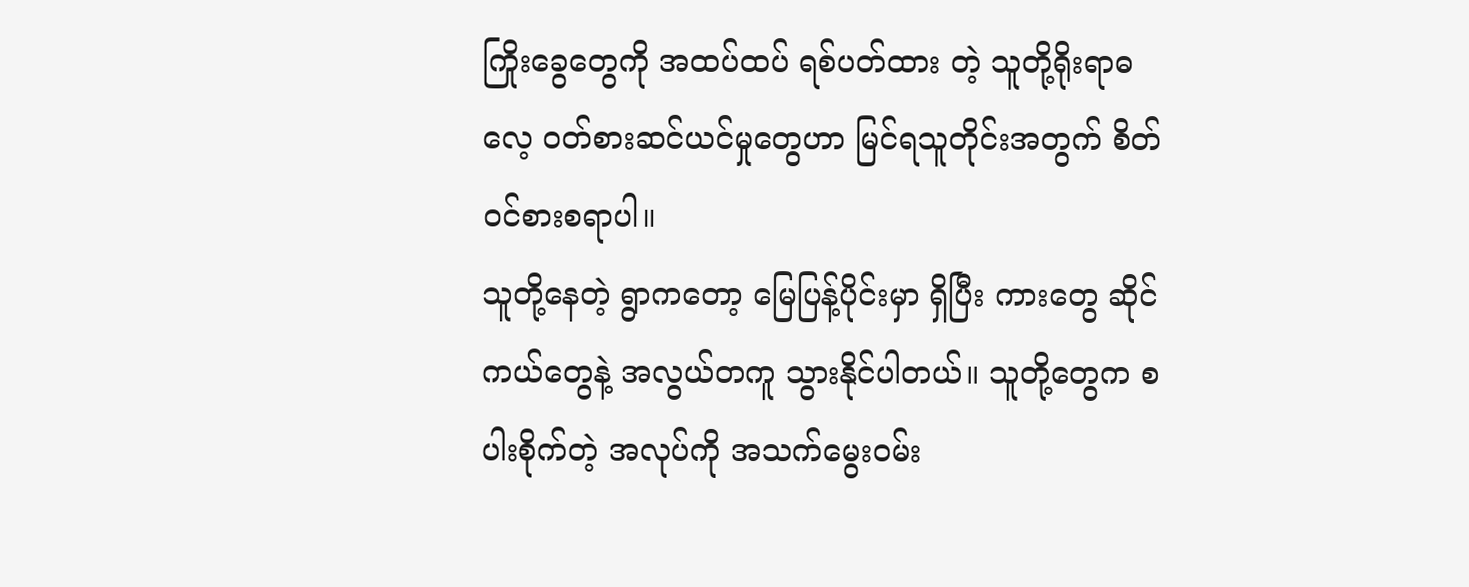ကြိုးခွေတွေကို အထပ်ထပ် ရစ်ပတ်ထား တဲ့ သူတို့ရိုးရာဓလေ့ ဝတ်စားဆင်ယင်မှုတွေဟာ မြင်ရသူတိုင်းအတွက် စိတ်ဝင်စားစရာပါ။
သူတို့နေတဲ့ ရွာကတော့ မြေပြန့်ပိုင်းမှာ ရှိပြီး ကားတွေ ဆိုင်ကယ်တွေနဲ့ အလွယ်တကူ သွားနိုင်ပါတယ်။ သူတို့တွေက စပါးစိုက်တဲ့ အလုပ်ကို အသက်မွေးဝမ်း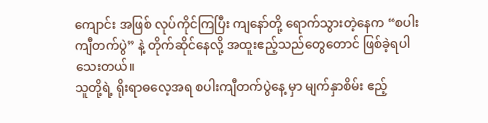ကျောင်း အဖြစ် လုပ်ကိုင်ကြပြီး ကျနော်တို့ ရောက်သွားတဲ့နေက “စပါးကျီတက်ပွဲ” နဲ့ တိုက်ဆိုင်နေလို့ အထူးဧည့်သည်တွေတောင် ဖြစ်ခဲ့ရပါသေးတယ်။
သူတို့ရဲ့ ရိုးရာဓလေ့အရ စပါးကျီတက်ပွဲနေ့ မှာ မျက်နှာစိမ်း ဧည့်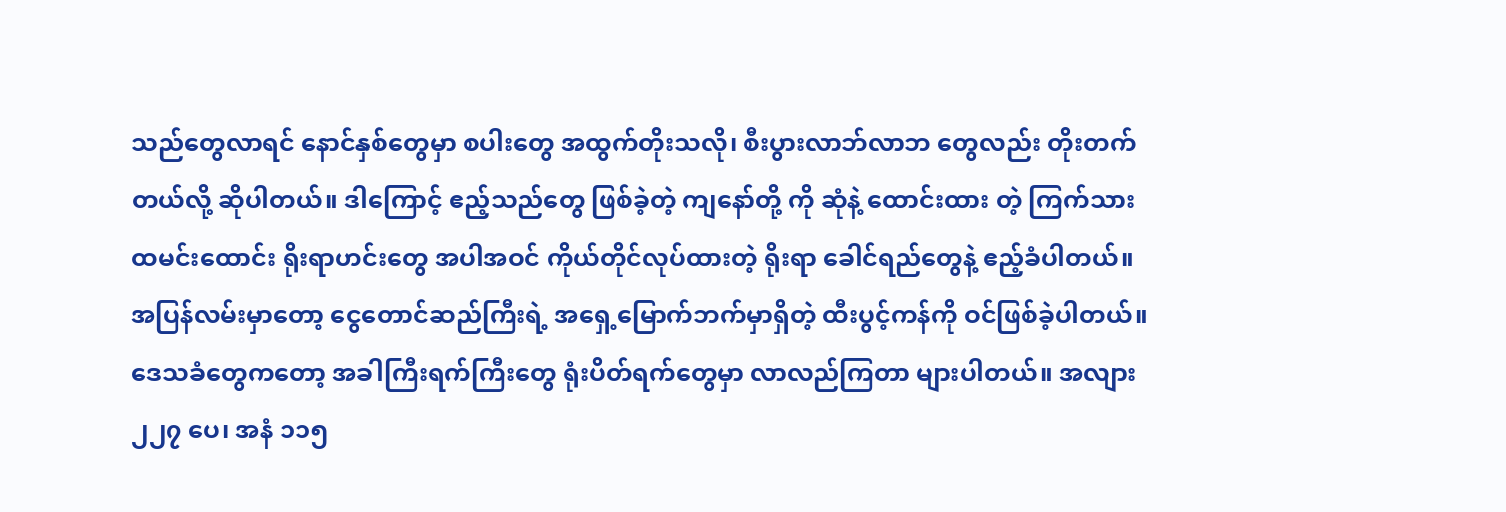သည်တွေလာရင် နောင်နှစ်တွေမှာ စပါးတွေ အထွက်တိုးသလို၊ စီးပွားလာဘ်လာဘ တွေလည်း တိုးတက်တယ်လို့ ဆိုပါတယ်။ ဒါကြောင့် ဧည့်သည်တွေ ဖြစ်ခဲ့တဲ့ ကျနော်တို့ ကို ဆုံနဲ့ ထောင်းထား တဲ့ ကြက်သား ထမင်းထောင်း ရိုးရာဟင်းတွေ အပါအဝင် ကိုယ်တိုင်လုပ်ထားတဲ့ ရိုးရာ ခေါင်ရည်တွေနဲ့ ဧည့်ခံပါတယ်။
အပြန်လမ်းမှာတော့ ငွေတောင်ဆည်ကြီးရဲ့ အရှေ့မြောက်ဘက်မှာရှိတဲ့ ထီးပွင့်ကန်ကို ဝင်ဖြစ်ခဲ့ပါတယ်။ ဒေသခံတွေကတော့ အခါကြီးရက်ကြီးတွေ ရုံးပိတ်ရက်တွေမှာ လာလည်ကြတာ များပါတယ်။ အလျား ၂၂၇ ပေ၊ အနံ ၁၁၅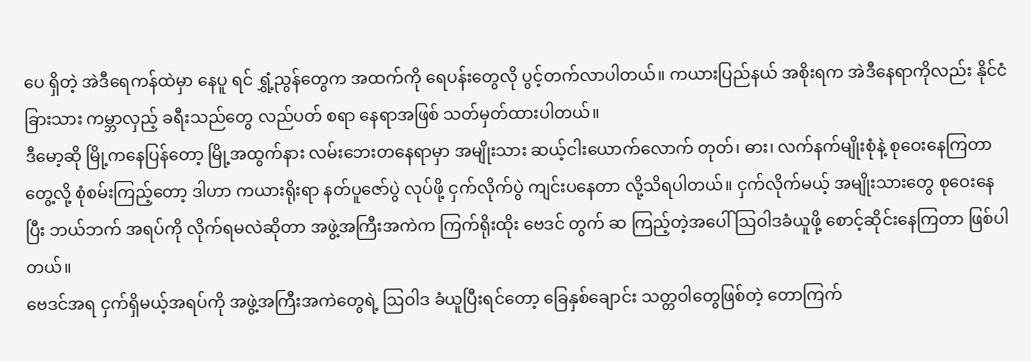ပေ ရှိတဲ့ အဲဒီရေကန်ထဲမှာ နေပူ ရင် ရွှံ့ညွန်တွေက အထက်ကို ရေပန်းတွေလို ပွင့်တက်လာပါတယ်။ ကယားပြည်နယ် အစိုးရက အဲဒီနေရာကိုလည်း နိုင်ငံခြားသား ကမ္ဘာလှည့် ခရီးသည်တွေ လည်ပတ် စရာ နေရာအဖြစ် သတ်မှတ်ထားပါတယ်။
ဒီမော့ဆို မြို့ကနေပြန်တော့ မြို့အထွက်နား လမ်းဘေးတနေရာမှာ အမျိုးသား ဆယ့်ငါးယောက်လောက် တုတ်၊ ဓား၊ လက်နက်မျိုးစုံနဲ့ စုဝေးနေကြတာ တွေ့လို့ စုံစမ်းကြည့်တော့ ဒါဟာ ကယားရိုးရာ နတ်ပူဇော်ပွဲ လုပ်ဖို့ ငှက်လိုက်ပွဲ ကျင်းပနေတာ လို့သိရပါတယ်။ ငှက်လိုက်မယ့် အမျိုးသားတွေ စုဝေးနေပြီး ဘယ်ဘက် အရပ်ကို လိုက်ရမလဲဆိုတာ အဖွဲ့အကြီးအကဲက ကြက်ရိုးထိုး ဗေဒင် တွက် ဆ ကြည့်တဲ့အပေါ် ဩဝါဒခံယူဖို့ စောင့်ဆိုင်းနေကြတာ ဖြစ်ပါတယ်။
ဗေဒင်အရ ငှက်ရှိမယ့်အရပ်ကို အဖွဲ့အကြီးအကဲတွေရဲ့ ဩဝါဒ ခံယူပြီးရင်တော့ ခြေနှစ်ချောင်း သတ္တဝါတွေဖြစ်တဲ့ တောကြက်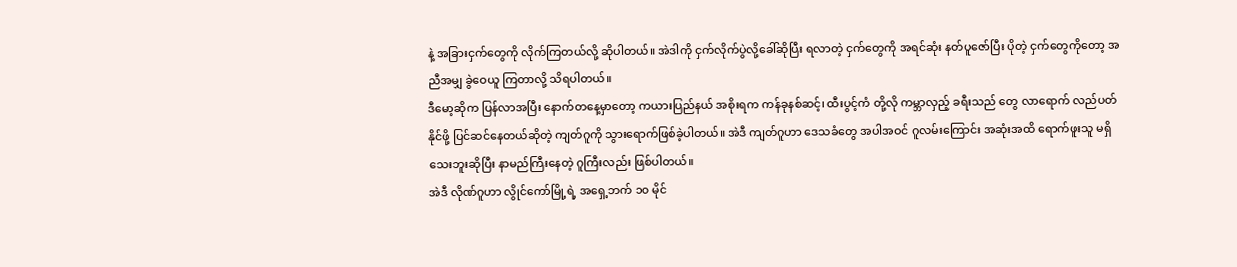နဲ့ အခြားငှက်တွေကို လိုက်ကြတယ်လို့ ဆိုပါတယ်။ အဲဒါကို ငှက်လိုက်ပွဲလို့ခေါ်ဆိုပြီး ရလာတဲ့ ငှက်တွေကို အရင်ဆုံး နတ်ပူဇော်ပြီး ပိုတဲ့ ငှက်တွေကိုတော့ အညီအမျှ ခွဲဝေယူ ကြတာလို့ သိရပါတယ်။
ဒီမော့ဆိုက ပြန်လာအပြီး နောက်တနေ့မှာတော့ ကယားပြည်နယ် အစိုးရက ကန်ခုနစ်ဆင့်၊ ထီးပွင့်ကံ တို့လို ကမ္ဘာလှည့် ခရီးသည် တွေ လာရောက် လည်ပတ်နိုင်ဖို့ ပြင်ဆင်နေတယ်ဆိုတဲ့ ကျတ်ဂူကို သွားရောက်ဖြစ်ခဲ့ပါတယ်။ အဲဒီ ကျတ်ဂူဟာ ဒေသခံတွေ အပါအဝင် ဂူလမ်းကြောင်း အဆုံးအထိ ရောက်ဖူးသူ မရှိသေးဘူးဆိုပြီး နာမည်ကြီးနေတဲ့ ဂူကြီးလည်း ဖြစ်ပါတယ်။
အဲဒီ လိုဏ်ဂူဟာ လွိုင်ကော်မြို့ရဲ့ အရှေ့ဘက် ၁၀ မိုင်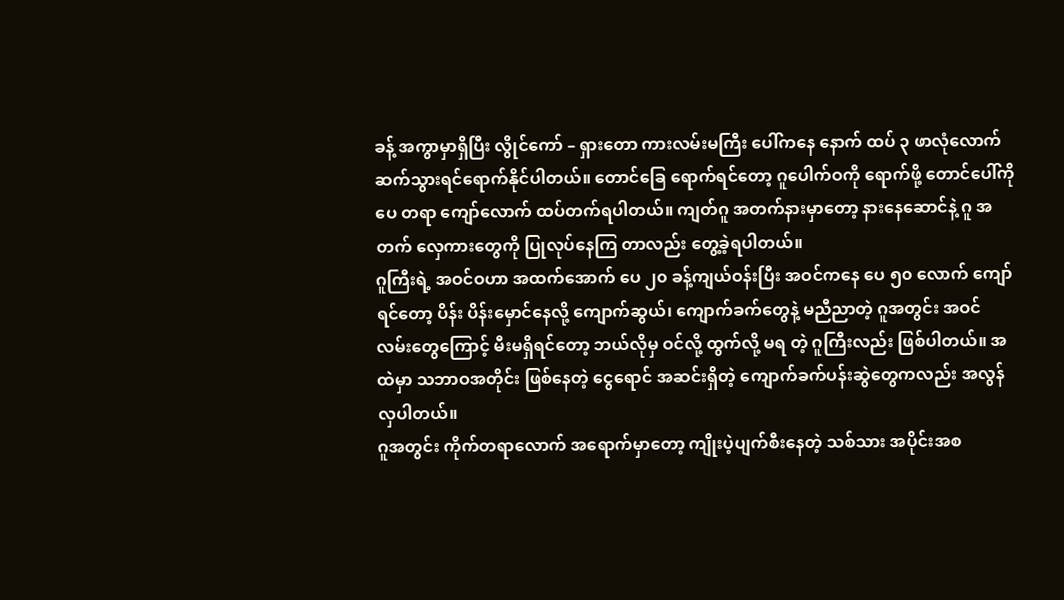ခန့် အကွာမှာရှိပြီး လွိုင်ကော် – ရှားတော ကားလမ်းမကြီး ပေါ်ကနေ နောက် ထပ် ၃ ဖာလုံလောက် ဆက်သွားရင်ရောက်နိုင်ပါတယ်။ တောင်ခြေ ရောက်ရင်တော့ ဂူပေါက်ဝကို ရောက်ဖို့ တောင်ပေါ်ကို ပေ တရာ ကျော်လောက် ထပ်တက်ရပါတယ်။ ကျတ်ဂူ အတက်နားမှာတော့ နားနေဆောင်နဲ့ ဂူ အတက် လှေကားတွေကို ပြုလုပ်နေကြ တာလည်း တွေ့ခဲ့ရပါတယ်။
ဂူကြီးရဲ့ အဝင်ဝဟာ အထက်အောက် ပေ ၂၀ ခန့်ကျယ်ဝန်းပြီး အဝင်ကနေ ပေ ၅၀ လောက် ကျော်ရင်တော့ ပိန်း ပိန်းမှောင်နေလို့ ကျောက်ဆွယ်၊ ကျောက်ခက်တွေနဲ့ မညီညာတဲ့ ဂူအတွင်း အဝင် လမ်းတွေကြောင့် မီးမရှိရင်တော့ ဘယ်လိုမှ ဝင်လို့ ထွက်လို့ မရ တဲ့ ဂူကြီးလည်း ဖြစ်ပါတယ်။ အထဲမှာ သဘာဝအတိုင်း ဖြစ်နေတဲ့ ငွေရောင် အဆင်းရှိတဲ့ ကျောက်ခက်ပန်းဆွဲတွေကလည်း အလွန် လှပါတယ်။
ဂူအတွင်း ကိုက်တရာလောက် အရောက်မှာတော့ ကျိုးပဲ့ပျက်စီးနေတဲ့ သစ်သား အပိုင်းအစ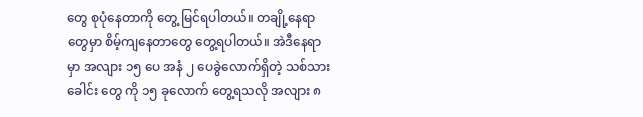တွေ စုပုံနေတာကို တွေ့ မြင်ရပါတယ်။ တချို့နေရာတွေမှာ စိမ့်ကျနေတာတွေ တွေ့ရပါတယ်။ အဲဒီနေရာမှာ အလျား ၁၅ ပေ အနံ ၂ ပေခွဲလောက်ရှိတဲ့ သစ်သား ခေါင်း တွေ ကို ၁၅ ခုလောက် တွေ့ရသလို အလျား ၈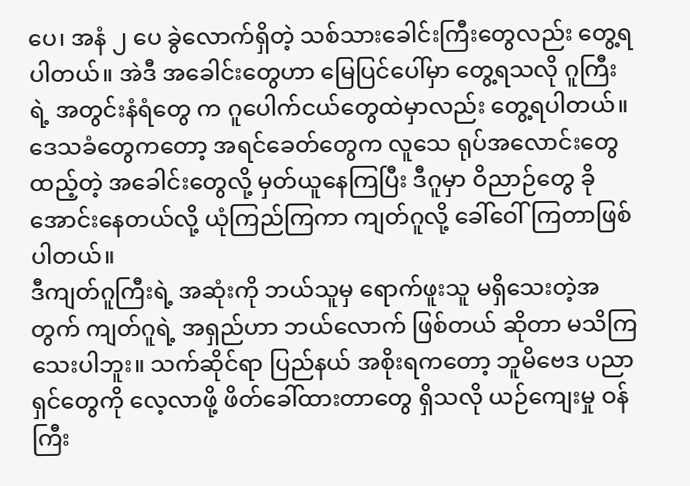ပေ၊ အနံ ၂ ပေ ခွဲလောက်ရှိတဲ့ သစ်သားခေါင်းကြီးတွေလည်း တွေ့ရပါတယ်။ အဲဒီ အခေါင်းတွေဟာ မြေပြင်ပေါ်မှာ တွေ့ရသလို ဂူကြီး ရဲ့ အတွင်းနံရံတွေ က ဂူပေါက်ငယ်တွေထဲမှာလည်း တွေ့ရပါတယ်။
ဒေသခံတွေကတော့ အရင်ခေတ်တွေက လူသေ ရုပ်အလောင်းတွေထည့်တဲ့ အခေါင်းတွေလို့ မှတ်ယူနေကြပြီး ဒီဂူမှာ ဝိညာဉ်တွေ ခိုအောင်းနေတယ်လို့ ယုံကြည်ကြကာ ကျတ်ဂူလို့ ခေါ်ဝေါ်ကြတာဖြစ်ပါတယ်။
ဒီကျတ်ဂူကြီးရဲ့ အဆုံးကို ဘယ်သူမှ ရောက်ဖူးသူ မရှိသေးတဲ့အတွက် ကျတ်ဂူရဲ့ အရှည်ဟာ ဘယ်လောက် ဖြစ်တယ် ဆိုတာ မသိကြသေးပါဘူး။ သက်ဆိုင်ရာ ပြည်နယ် အစိုးရကတော့ ဘူမိဗေဒ ပညာရှင်တွေကို လေ့လာဖို့ ဖိတ်ခေါ်ထားတာတွေ ရှိသလို ယဉ်ကျေးမှု ဝန်ကြီး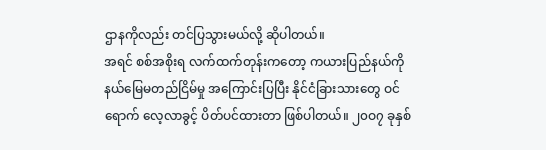ဌာနကိုလည်း တင်ပြသွားမယ်လို့ ဆိုပါတယ်။
အရင် စစ်အစိုးရ လက်ထက်တုန်းကတော့ ကယားပြည်နယ်ကို နယ်မြေမတည်ငြိမ်မှု အကြောင်းပြပြီး နိုင်ငံခြားသားတွေ ဝင်ရောက် လေ့လာခွင့် ပိတ်ပင်ထားတာ ဖြစ်ပါတယ်။ ၂၀ဝ၇ ခုနှစ်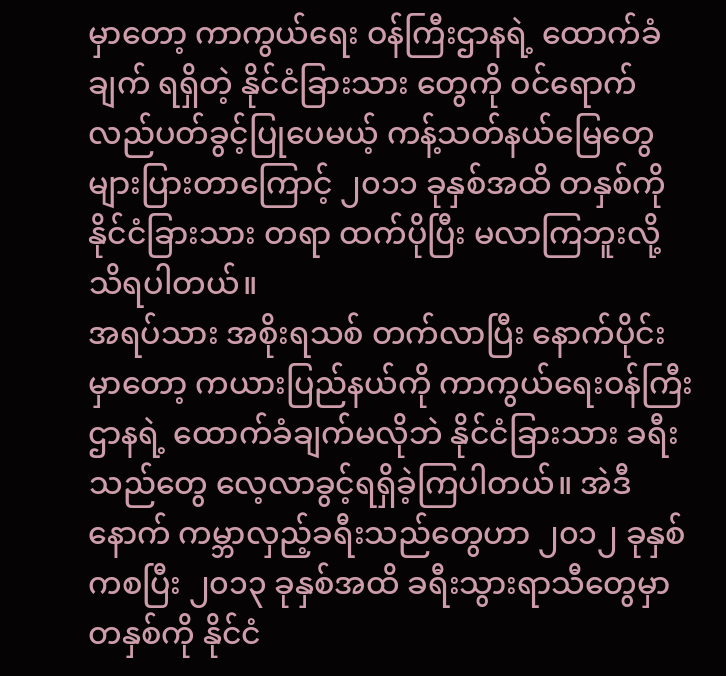မှာတော့ ကာကွယ်ရေး ဝန်ကြီးဌာနရဲ့ ထောက်ခံချက် ရရှိတဲ့ နိုင်ငံခြားသား တွေကို ဝင်ရောက်လည်ပတ်ခွင့်ပြုပေမယ့် ကန့်သတ်နယ်မြေတွေ များပြားတာကြောင့် ၂၀၁၁ ခုနှစ်အထိ တနှစ်ကို နိုင်ငံခြားသား တရာ ထက်ပိုပြီး မလာကြဘူးလို့ သိရပါတယ်။
အရပ်သား အစိုးရသစ် တက်လာပြီး နောက်ပိုင်းမှာတော့ ကယားပြည်နယ်ကို ကာကွယ်ရေးဝန်ကြီး ဌာနရဲ့ ထောက်ခံချက်မလိုဘဲ နိုင်ငံခြားသား ခရီးသည်တွေ လေ့လာခွင့်ရရှိခဲ့ကြပါတယ်။ အဲဒီနောက် ကမ္ဘာလှည့်ခရီးသည်တွေဟာ ၂၀၁၂ ခုနှစ် ကစပြီး ၂၀၁၃ ခုနှစ်အထိ ခရီးသွားရာသီတွေမှာ တနှစ်ကို နိုင်ငံ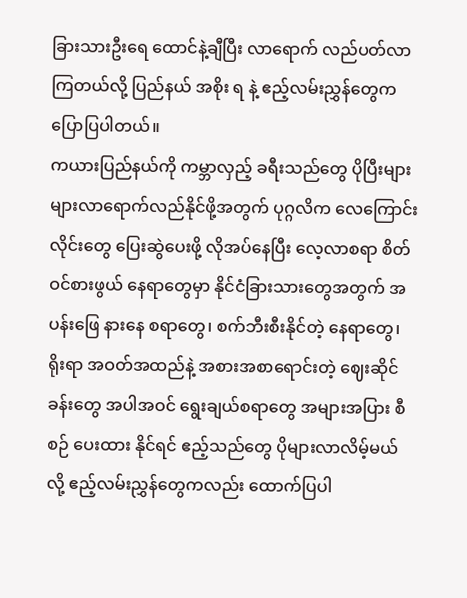ခြားသားဦးရေ ထောင်နဲ့ချီပြီး လာရောက် လည်ပတ်လာကြတယ်လို့ ပြည်နယ် အစိုး ရ နဲ့ ဧည့်လမ်းညွှန်တွေက ပြောပြပါတယ်။
ကယားပြည်နယ်ကို ကမ္ဘာလှည့် ခရီးသည်တွေ ပိုပြီးများများလာရောက်လည်နိုင်ဖို့အတွက် ပုဂ္ဂလိက လေကြောင်းလိုင်းတွေ ပြေးဆွဲပေးဖို့ လိုအပ်နေပြီး လေ့လာစရာ စိတ်ဝင်စားဖွယ် နေရာတွေမှာ နိုင်ငံခြားသားတွေအတွက် အပန်းဖြေ နားနေ စရာတွေ၊ စက်ဘီးစီးနိုင်တဲ့ နေရာတွေ၊ ရိုးရာ အဝတ်အထည်နဲ့ အစားအစာရောင်းတဲ့ ဈေးဆိုင်ခန်းတွေ အပါအဝင် ရွေးချယ်စရာတွေ အများအပြား စီစဉ် ပေးထား နိုင်ရင် ဧည့်သည်တွေ ပိုများလာလိမ့်မယ်လို့ ဧည့်လမ်းညွှန်တွေကလည်း ထောက်ပြပါ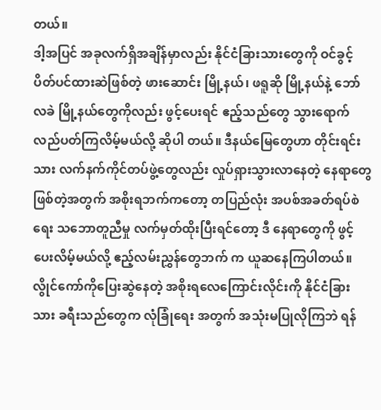တယ်။
ဒါ့အပြင် အခုလက်ရှိအချိန်မှာလည်း နိုင်ငံခြားသားတွေကို ဝင်ခွင့်ပိတ်ပင်ထားဆဲဖြစ်တဲ့ ဖားဆောင်း မြို့နယ်၊ ဖရူဆို မြို့နယ်နဲ့ ဘော်လခဲ မြို့နယ်တွေကိုလည်း ဖွင့်ပေးရင် ဧည့်သည်တွေ သွားရောက်လည်ပတ်ကြလိမ့်မယ်လို့ ဆိုပါ တယ်။ ဒီနယ်မြေတွေဟာ တိုင်းရင်းသား လက်နက်ကိုင်တပ်ဖွဲ့တွေလည်း လှုပ်ရှားသွားလာနေတဲ့ နေရာတွေ ဖြစ်တဲ့အတွက် အစိုးရဘက်ကတော့ တပြည်လုံး အပစ်အခတ်ရပ်စဲရေး သဘောတူညီမှု လက်မှတ်ထိုးပြီးရင်တော့ ဒီ နေရာတွေကို ဖွင့်ပေးလိမ့်မယ်လို့ ဧည့်လမ်းညွှန်တွေဘက် က ယူဆနေကြပါတယ်။
လွိုင်ကော်ကိုပြေးဆွဲနေတဲ့ အစိုးရလေကြောင်းလိုင်းကို နိုင်ငံခြားသား ခရီးသည်တွေက လုံခြုံရေး အတွက် အသုံးမပြုလိုကြဘဲ ရန်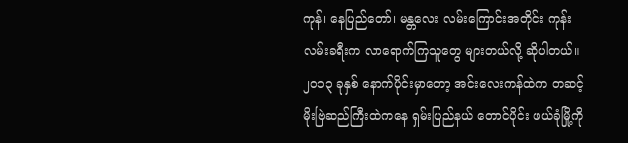ကုန်၊ နေပြည်တော်၊ မန္တလေး လမ်းကြောင်းအတိုင်း ကုန်းလမ်းခရီးက လာရောက်ကြသူတွေ များတယ်လို့ ဆိုပါတယ်။ ၂၀၁၃ ခုနှစ် နောက်ပိုင်းမှာတော့ အင်းလေးကန်ထဲက တဆင့် မိုးဗြဲဆည်ကြီးထဲကနေ ရှမ်းပြည်နယ် တောင်ပိုင်း ဖယ်ခုံမြို့ကို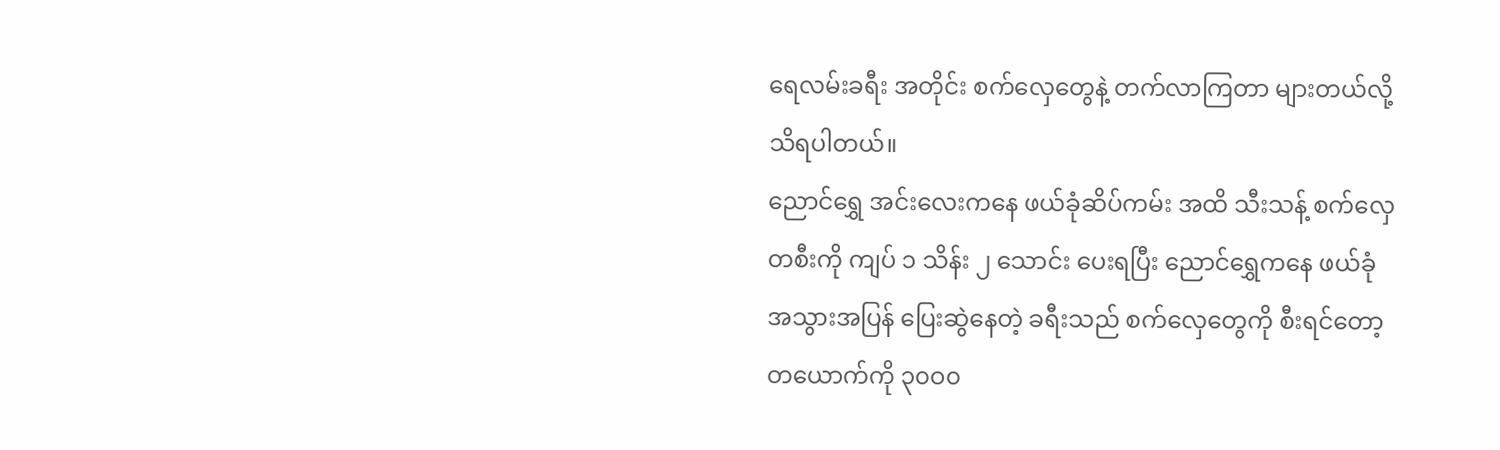ရေလမ်းခရီး အတိုင်း စက်လှေတွေနဲ့ တက်လာကြတာ များတယ်လို့ သိရပါတယ်။
ညောင်ရွှေ အင်းလေးကနေ ဖယ်ခုံဆိပ်ကမ်း အထိ သီးသန့် စက်လှေတစီးကို ကျပ် ၁ သိန်း ၂ သောင်း ပေးရပြီး ညောင်ရွှေကနေ ဖယ်ခုံ အသွားအပြန် ပြေးဆွဲနေတဲ့ ခရီးသည် စက်လှေတွေကို စီးရင်တော့ တယောက်ကို ၃၀ဝ၀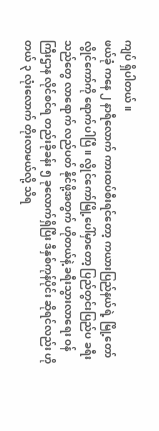ကျပ် ရှိပါတယ်။
ဖယ်ခုံ ကနေ ၂ နာရီလောက် ကားထပ်စီးရင်တော့ ကယားပြည်နယ်ရဲ့ မြို့တော် လွိုင်ကော်ကို ရောက်ပါပြီ။ လွိုင်ကော်မြို့ပေါ်မှာတော့ ပြည်တွင်းပြည်ပ ခရီးသည်တွေ လာရောက် လည်ပတ် နိုင်ဖို့အတွက် ဟိုတယ်နဲ့ ခရီးသွားလာရေး ဝန်ကြီးဌာန လိုင်စင်ရ တည်းခိုခန်း ၅ ခုလောက်ရှိပြီး ဒီနှစ်ကုန်ပိုင်း ဆိုရင်လည်း ဟိုတယ် ၃ လုံးလောက် တိုးလာမယ်လို့ သိရ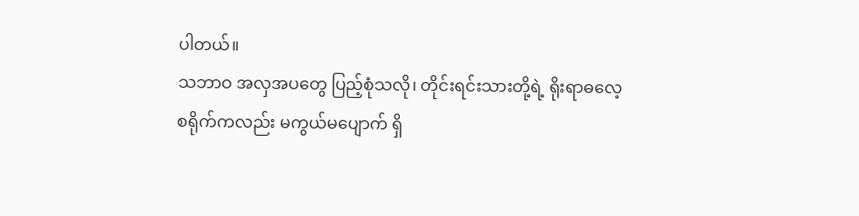ပါတယ်။
သဘာဝ အလှအပတွေ ပြည့်စုံသလို၊ တိုင်းရင်းသားတို့ရဲ့ ရိုးရာဓလေ့ စရိုက်ကလည်း မကွယ်မပျောက် ရှိ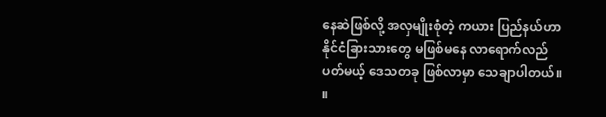နေဆဲဖြစ်လို့ အလှမျိုးစုံတဲ့ ကယား ပြည်နယ်ဟာ နိုင်ငံခြားသားတွေ မဖြစ်မနေ လာရောက်လည်ပတ်မယ့် ဒေသတခု ဖြစ်လာမှာ သေချာပါတယ်။ ။